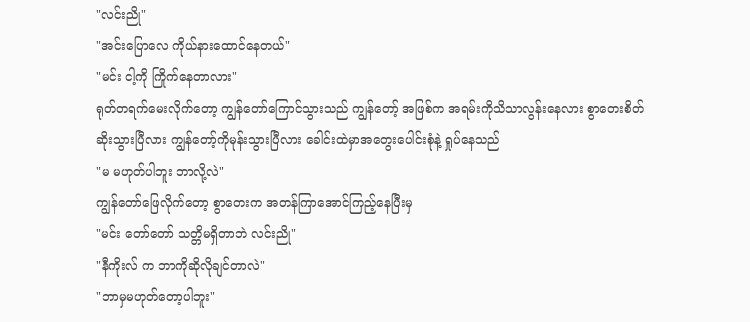"လင်းညို"
"အင်းပြောလေ ကိုယ်နားထောင်နေတယ်"
"မင်း ငါ့ကို ကြိုက်နေတာလား"
ရုတ်တရက်မေးလိုက်တော့ ကျွန်တော်ကြောင်သွားသည် ကျွန်တော့် အဖြစ်က အရမ်းကိုသိသာလွန်းနေလား စွာတေးစိတ်ဆိုးသွားပြီလား ကျွန်တော့်ကိုမုန်းသွားပြီလား ခေါင်းထဲမှာအတွေးပေါင်းစုံနဲ့ ရှုပ်နေသည်
"မ မဟုတ်ပါဘူး ဘာလို့လဲ"
ကျွန်တော်ဖြေလိုက်တော့ စွာတေးက အတန်ကြာအောင်ကြည့်နေပြီးမှ
"မင်း တော်တော် သတ္တိမရှိတာဘဲ လင်းညို"
"နီကိုးလ် က ဘာကိုဆိုလိုချင်တာလဲ"
"ဘာမှမဟုတ်တော့ပါဘူး"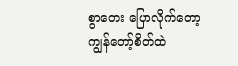စွာတေး ပြောလိုက်တော့ ကျွန်တော့်စိတ်ထဲ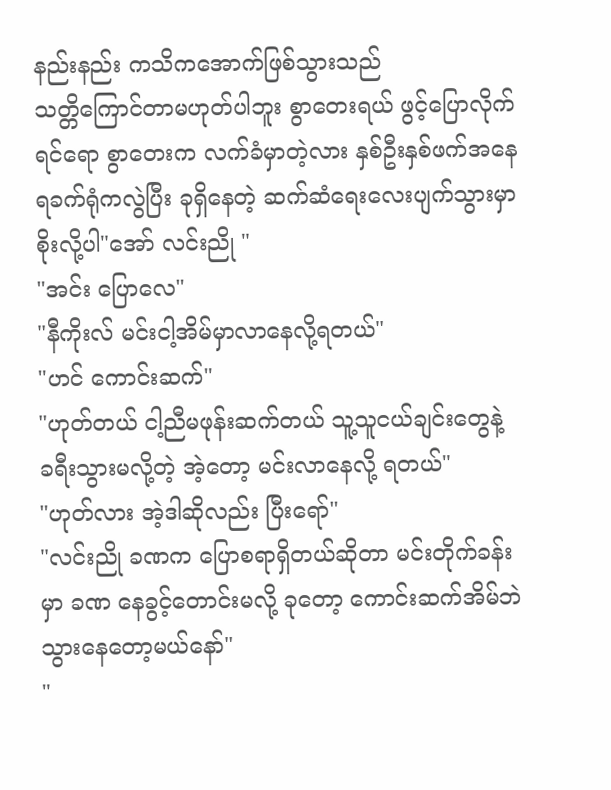နည်းနည်း ကသိကအောက်ဖြစ်သွားသည်
သတ္တိကြောင်တာမဟုတ်ပါဘူး စွာတေးရယ် ဖွင့်ပြောလိုက်ရင်ရော စွာတေးက လက်ခံမှာတဲ့လား နှစ်ဦးနှစ်ဖက်အနေရခက်ရုံကလွဲပြီး ခုရှိနေတဲ့ ဆက်ဆံရေးလေးပျက်သွားမှာစိုးလို့ပါ"အော် လင်းညို "
"အင်း ပြောလေ"
"နီကိုးလ် မင်းငါ့အိမ်မှာလာနေလို့ရတယ်"
"ဟင် ကောင်းဆက်"
"ဟုတ်တယ် ငါ့ညီမဖုန်းဆက်တယ် သူ့သူငယ်ချင်းတွေနဲ့ ခရီးသွားမလို့တဲ့ အဲ့တော့ မင်းလာနေလို့ ရတယ်"
"ဟုတ်လား အဲ့ဒါဆိုလည်း ပြီးရော်"
"လင်းညို ခဏက ပြောစရာရှိတယ်ဆိုတာ မင်းတိုက်ခန်းမှာ ခဏ နေခွင့်တောင်းမလို့ ခုတော့ ကောင်းဆက်အိမ်ဘဲ သွားနေတော့မယ်နော်"
"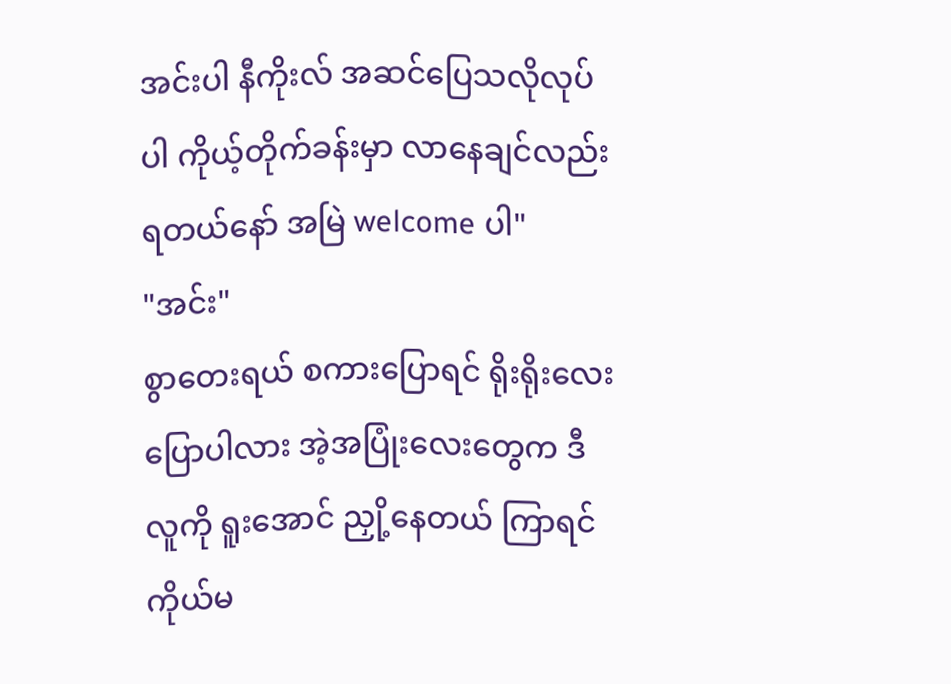အင်းပါ နီကိုးလ် အဆင်ပြေသလိုလုပ်ပါ ကိုယ့်တိုက်ခန်းမှာ လာနေချင်လည်း ရတယ်နော် အမြဲ welcome ပါ"
"အင်း"
စွာတေးရယ် စကားပြောရင် ရိုးရိုးလေးပြောပါလား အဲ့အပြုံးလေးတွေက ဒီလူကို ရူးအောင် ညှို့နေတယ် ကြာရင် ကိုယ်မ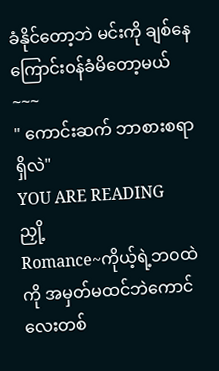ခံနိုင်တော့ဘဲ မင်းကို ချစ်နေကြောင်း၀န်ခံမိတော့မယ်
~~~
" ကောင်းဆက် ဘာစားစရာရှိလဲ"
YOU ARE READING
ညှို့
Romance~ကိုယ့်ရဲ့ဘ၀ထဲကို အမှတ်မထင်ဘဲကောင်လေးတစ်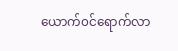ယောက်၀င်ရောက်လာ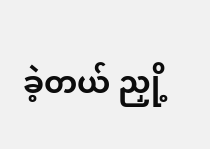ခဲ့တယ် ညှို့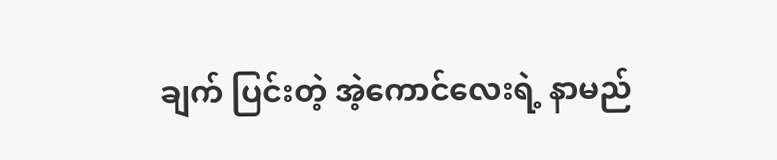ချက် ပြင်းတဲ့ အဲ့ကောင်လေးရဲ့ နာမည်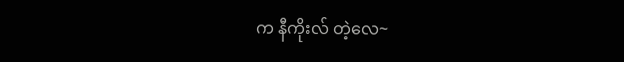က နီကိုးလ် တဲ့လေ~